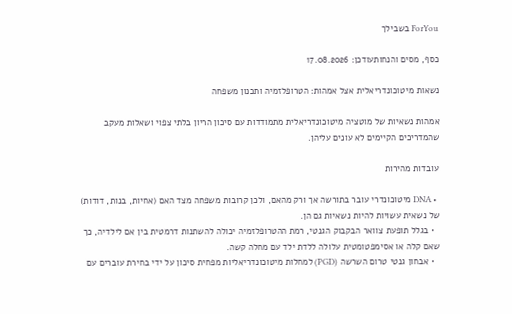ForYou בשבילך

כסף, מסים והנחותעודכן: 17.08.2026

נשאות מיטוכונדריאלית אצל אמהות: הטרופלזמיה ותכנון משפחה

אמהות נשאיות של מוטציה מיטוכונדריאלית מתמודדות עם סיכון הריון בלתי צפוי ושאלות מעקב שהמדריכים הקיימים לא עונים עליהן.

עובדות מהירות

  • DNA מיטוכונדרי עובר בתורשה אך ורק מהאם, ולכן קרובות משפחה מצד האם (אחיות, בנות, דודות) של נשאית עשויות להיות נשאיות גם הן.
  • בגלל תופעת צוואר הבקבוק הגנטי, רמת ההטרופלזמיה יכולה להשתנות דרמטית בין אם לילדיה, כך שאם קלה או אסימפטומטית עלולה ללדת ילד עם מחלה קשה.
  • אבחון גנטי טרום השרשה (PGD) למחלות מיטוכונדריאליות מפחית סיכון על ידי בחירת עוברים עם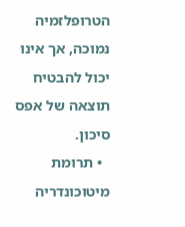הטרופלזמיה נמוכה, אך אינו יכול להבטיח תוצאה של אפס סיכון.
  • תרומת מיטוכונדריה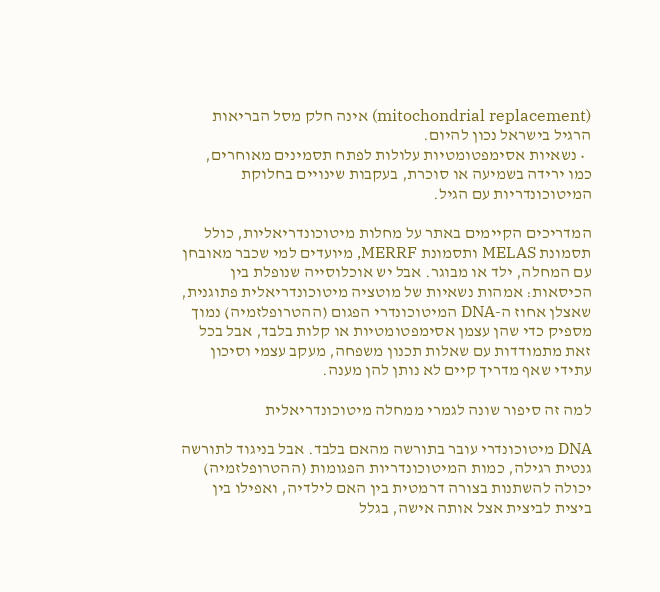(mitochondrial replacement) אינה חלק מסל הבריאות הרגיל בישראל נכון להיום.
  • נשאיות אסימפטומטיות עלולות לפתח תסמינים מאוחרים, כמו ירידה בשמיעה או סוכרת, בעקבות שינויים בחלוקת המיטוכונדריות עם הגיל.

המדריכים הקיימים באתר על מחלות מיטוכונדריאליות, כולל תסמונת MELAS ותסמונת MERRF, מיועדים למי שכבר מאובחן עם המחלה, ילד או מבוגר. אבל יש אוכלוסייה שנופלת בין הכיסאות: אמהות נשאיות של מוטציה מיטוכונדריאלית פתוגנית, שאצלן אחוז ה-DNA המיטוכונדרי הפגום (ההטרופלזמיה) נמוך מספיק כדי שהן עצמן אסימפטומטיות או קלות בלבד, אבל בכל זאת מתמודדות עם שאלות תכנון משפחה, מעקב עצמי וסיכון עתידי שאף מדריך קיים לא נותן להן מענה.

למה זה סיפור שונה לגמרי ממחלה מיטוכונדריאלית

DNA מיטוכונדרי עובר בתורשה מהאם בלבד. אבל בניגוד לתורשה גנטית רגילה, כמות המיטוכונדריות הפגומות (ההטרופלזמיה) יכולה להשתנות בצורה דרמטית בין האם לילדיה, ואפילו בין ביצית לביצית אצל אותה אישה, בגלל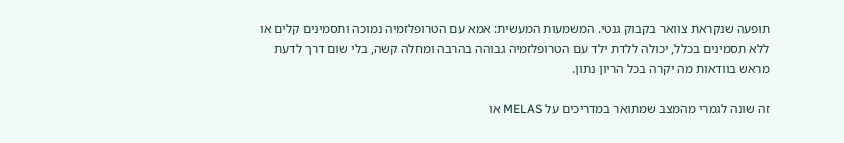תופעה שנקראת צוואר בקבוק גנטי. המשמעות המעשית: אמא עם הטרופלזמיה נמוכה ותסמינים קלים או ללא תסמינים בכלל, יכולה ללדת ילד עם הטרופלזמיה גבוהה בהרבה ומחלה קשה, בלי שום דרך לדעת מראש בוודאות מה יקרה בכל הריון נתון.

זה שונה לגמרי מהמצב שמתואר במדריכים על MELAS או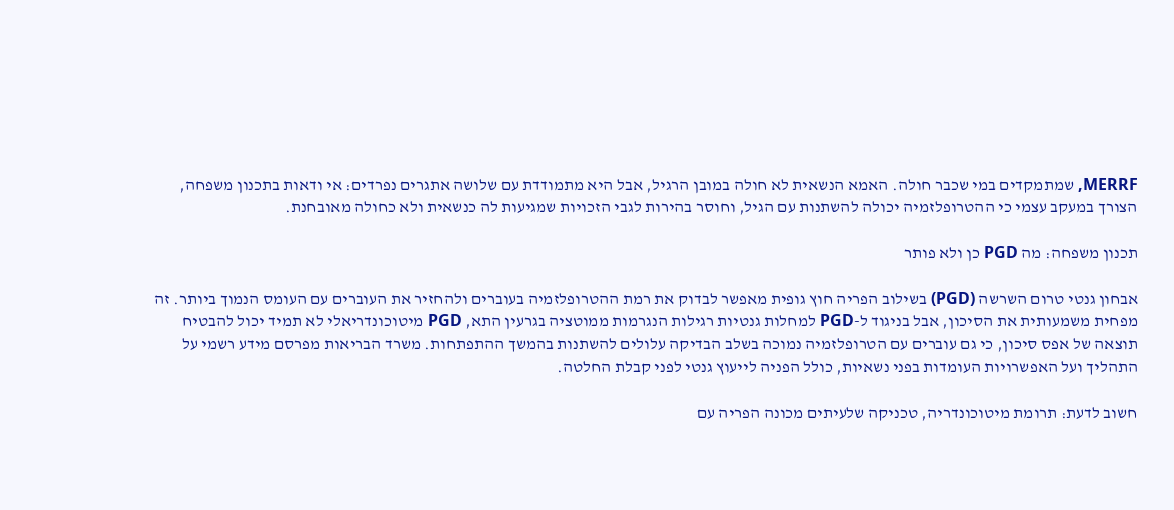MERRF, שמתמקדים במי שכבר חולה. האמא הנשאית לא חולה במובן הרגיל, אבל היא מתמודדת עם שלושה אתגרים נפרדים: אי ודאות בתכנון משפחה, הצורך במעקב עצמי כי ההטרופלזמיה יכולה להשתנות עם הגיל, וחוסר בהירות לגבי הזכויות שמגיעות לה כנשאית ולא כחולה מאובחנת.

תכנון משפחה: מה PGD כן ולא פותר

אבחון גנטי טרום השרשה (PGD) בשילוב הפריה חוץ גופית מאפשר לבדוק את רמת ההטרופלזמיה בעוברים ולהחזיר את העוברים עם העומס הנמוך ביותר. זה מפחית משמעותית את הסיכון, אבל בניגוד ל-PGD למחלות גנטיות רגילות הנגרמות ממוטציה בגרעין התא, PGD מיטוכונדריאלי לא תמיד יכול להבטיח תוצאה של אפס סיכון, כי גם עוברים עם הטרופלזמיה נמוכה בשלב הבדיקה עלולים להשתנות בהמשך ההתפתחות. משרד הבריאות מפרסם מידע רשמי על התהליך ועל האפשרויות העומדות בפני נשאיות, כולל הפניה לייעוץ גנטי לפני קבלת החלטה.

חשוב לדעת: תרומת מיטוכונדריה, טכניקה שלעיתים מכונה הפריה עם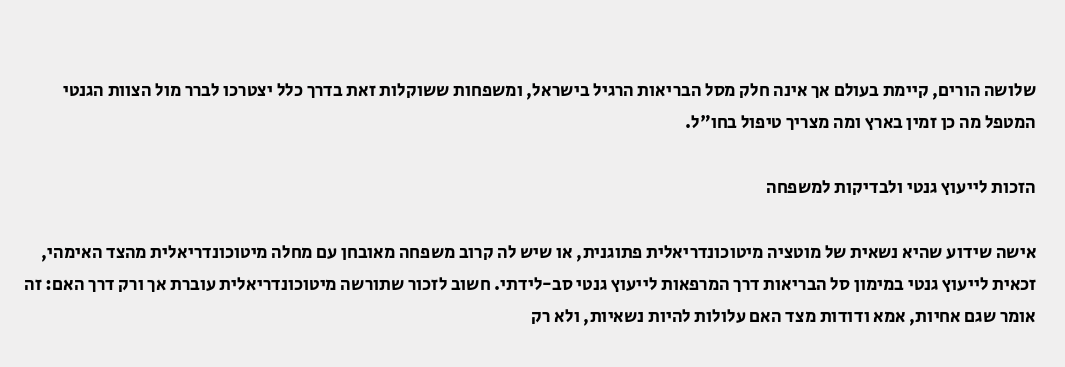שלושה הורים, קיימת בעולם אך אינה חלק מסל הבריאות הרגיל בישראל, ומשפחות ששוקלות זאת בדרך כלל יצטרכו לברר מול הצוות הגנטי המטפל מה כן זמין בארץ ומה מצריך טיפול בחו"ל.

הזכות לייעוץ גנטי ולבדיקות למשפחה

אישה שידוע שהיא נשאית של מוטציה מיטוכונדריאלית פתוגנית, או שיש לה קרוב משפחה מאובחן עם מחלה מיטוכונדריאלית מהצד האימהי, זכאית לייעוץ גנטי במימון סל הבריאות דרך המרפאות לייעוץ גנטי סב-לידתי. חשוב לזכור שתורשה מיטוכונדריאלית עוברת אך ורק דרך האם: זה אומר שגם אחיות, אמא ודודות מצד האם עלולות להיות נשאיות, ולא רק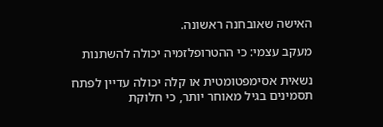האישה שאובחנה ראשונה.

מעקב עצמי: כי ההטרופלזמיה יכולה להשתנות

נשאית אסימפטומטית או קלה יכולה עדיין לפתח תסמינים בגיל מאוחר יותר, כי חלוקת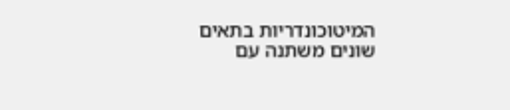המיטוכונדריות בתאים שונים משתנה עם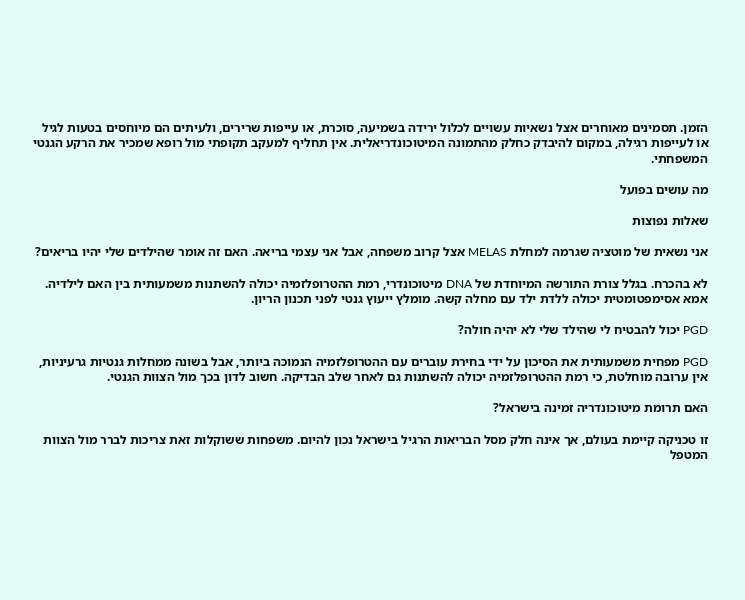הזמן. תסמינים מאוחרים אצל נשאיות עשויים לכלול ירידה בשמיעה, סוכרת, או עייפות שרירים, ולעיתים הם מיוחסים בטעות לגיל או לעייפות רגילה, במקום להיבדק כחלק מהתמונה המיטוכונדריאלית. אין תחליף למעקב תקופתי מול רופא שמכיר את הרקע הגנטי המשפחתי.

מה עושים בפועל

שאלות נפוצות

אני נשאית של מוטציה שגרמה למחלת MELAS אצל קרוב משפחה, אבל אני עצמי בריאה. האם זה אומר שהילדים שלי יהיו בריאים?

לא בהכרח. בגלל צורת התורשה המיוחדת של DNA מיטוכונדרי, רמת ההטרופלזמיה יכולה להשתנות משמעותית בין האם לילדיה. אמא אסימפטומטית יכולה ללדת ילד עם מחלה קשה. מומלץ ייעוץ גנטי לפני תכנון הריון.

PGD יכול להבטיח לי שהילד שלי לא יהיה חולה?

PGD מפחית משמעותית את הסיכון על ידי בחירת עוברים עם ההטרופלזמיה הנמוכה ביותר, אבל בשונה ממחלות גנטיות גרעיניות, אין ערובה מוחלטת, כי רמת ההטרופלזמיה יכולה להשתנות גם לאחר שלב הבדיקה. חשוב לדון בכך מול הצוות הגנטי.

האם תרומת מיטוכונדריה זמינה בישראל?

זו טכניקה קיימת בעולם, אך אינה חלק מסל הבריאות הרגיל בישראל נכון להיום. משפחות ששוקלות זאת צריכות לברר מול הצוות המטפל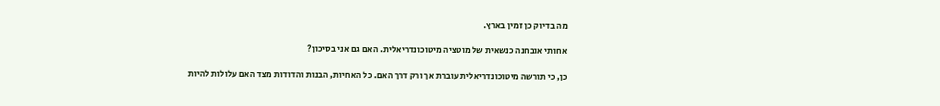מה בדיוק כן זמין בארץ.

אחותי אובחנה כנשאית של מוטציה מיטוכונדריאלית. האם גם אני בסיכון?

כן, כי תורשה מיטוכונדריאלית עוברת אך ורק דרך האם. כל האחיות, הבנות והדודות מצד האם עלולות להיות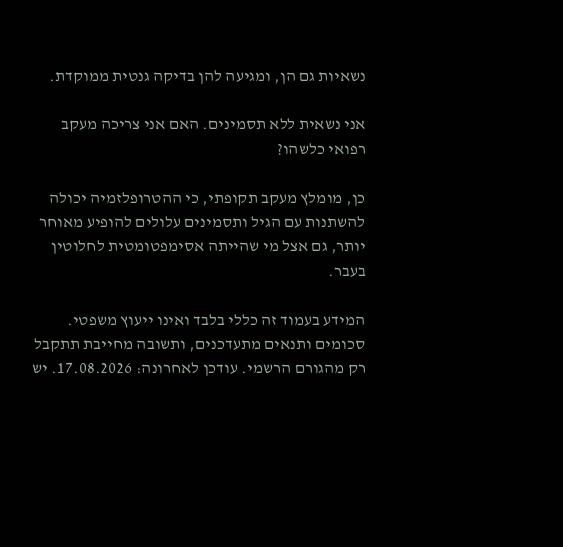נשאיות גם הן, ומגיעה להן בדיקה גנטית ממוקדת.

אני נשאית ללא תסמינים. האם אני צריכה מעקב רפואי כלשהו?

כן, מומלץ מעקב תקופתי, כי ההטרופלזמיה יכולה להשתנות עם הגיל ותסמינים עלולים להופיע מאוחר יותר, גם אצל מי שהייתה אסימפטומטית לחלוטין בעבר.

המידע בעמוד זה כללי בלבד ואינו ייעוץ משפטי. סכומים ותנאים מתעדכנים, ותשובה מחייבת תתקבל רק מהגורם הרשמי. עודכן לאחרונה: 17.08.2026. יש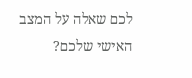לכם שאלה על המצב האישי שלכם?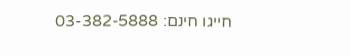חייגו חינם: 03-382-5888